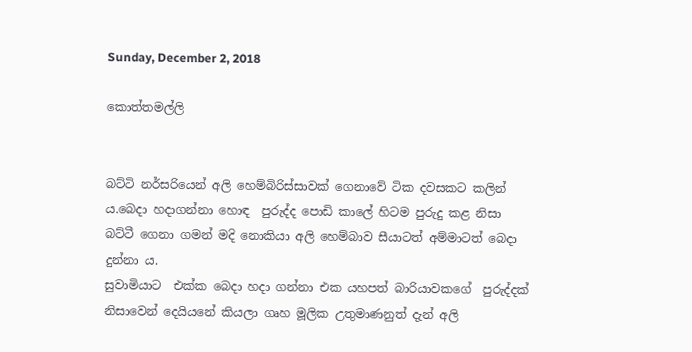Sunday, December 2, 2018

කොත්තමල්ලි


බට්ටි නර්සරියෙන් අලි හෙම්බිරිස්සාවක් ගෙනාවේ ටික දවසකට කලින් ය.බෙදා හදාගන්නා හොඳ  පුරුද්ද පොඩි කාලේ හිටම පුරුදු කළ නිසා බට්ටී ගෙනා ගමන් මදි නොකියා අලි හෙම්බාව සීයාටත් අම්මාටත් බෙදා දුන්නා ය.
සුවාමියාට  එක්ක බෙදා හදා ගන්නා එක යහපත් බාරියාවකගේ  පුරුද්දක් නිසාවෙන් දෙයියනේ කියලා ගෘහ මූලික උතුමාණනුත් දැන් අලි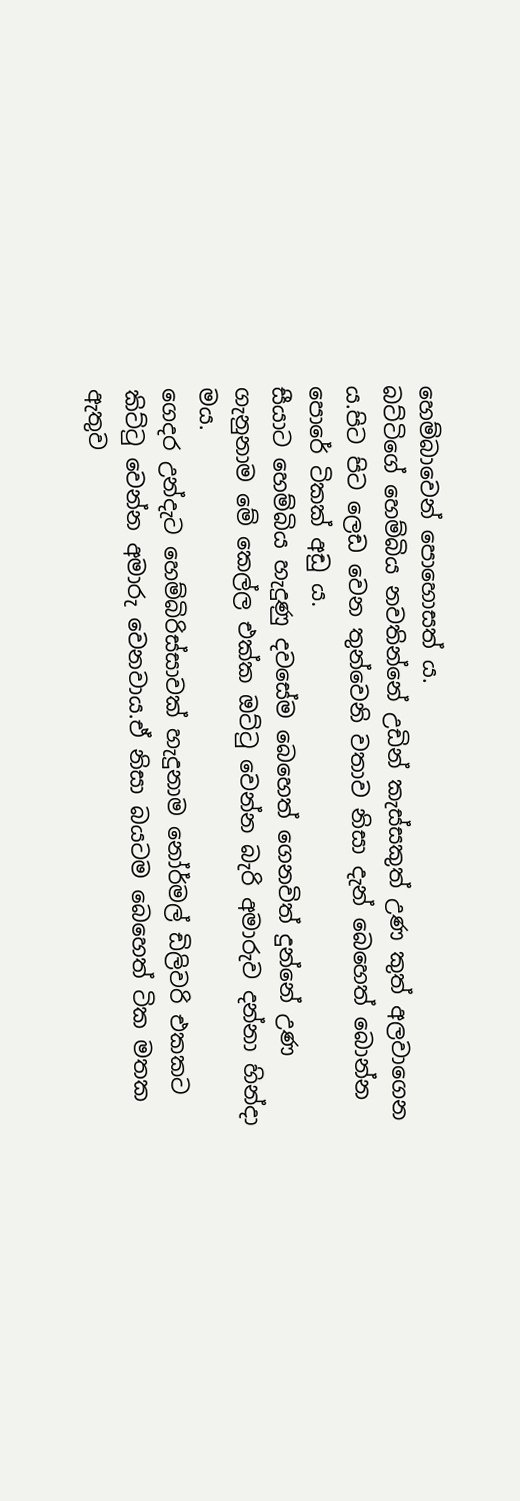හෙම්බාවෙන් පොහොසත් ය.
බට්ටිගේ හෙම්බිය නවතින්නේ උඩින් කැස්සකුත් උණ කුත් අලවාගෙන ය.පිට පිට ලෙඩ වෙන තුන්වෙනි වතාව නිසා දැන් බෙහෙත් බොන්න පොරේ ටිකක් අඩු ය.
සීයාට හෙම්බිය හැදුණු දවසේම බෙහෙත් ගෙනවිත් දුන්නේ උණ ගැනුනාම මේ කෙල්ල එක්ක ඔට්ටු වෙන්න බැරි අමාරුව දන්නා හින්දා මය.
ගෙදර උන්දැට හෙම්බිරිස්සාවක් හැදුනාම නෝර්මල් ඩිලිවරි එකකට කිට්ටු වෙන්න අමාරු වෙනවාය.ඒ නිසා බයටම බෙහෙත් ටික මතක ඇතුව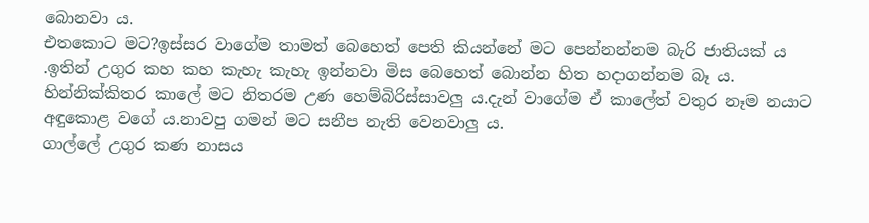බොනවා ය.
එතකොට මට?ඉස්සර වාගේම තාමත් බෙහෙත් පෙති කියන්නේ මට පෙන්නන්නම බැරි ජාතියක් ය .ඉතින් උගුර කහ කහ කැහැ කැහැ ඉන්නවා මිස බෙහෙත් බොන්න හිත හදාගන්නම බෑ ය.
හින්නික්කිතර කාලේ මට නිතරම උණ හෙම්බිරිස්සාවලු ය.දැන් වාගේම ඒ කාලේත් වතුර නෑම නයාට අඳුකොළ වගේ ය.නාවපු ගමන් මට සනීප නැති වෙනවාලු ය.
ගාල්ලේ උගුර කණ නාසය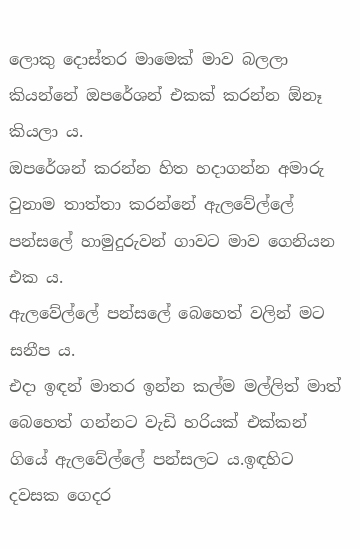ලොකු දොස්තර මාමෙක් මාව බලලා කියන්නේ ඔපරේශන් එකක් කරන්න ඕනෑ කියලා ය.
ඔපරේශන් කරන්න හිත හදාගන්න අමාරු වුනාම තාත්තා කරන්නේ ඇලවේල්ලේ පන්සලේ හාමුදුරුවන් ගාවට මාව ගෙනියන එක ය.
ඇලවේල්ලේ පන්සලේ බෙහෙත් වලින් මට සනීප ය.
එදා ඉඳන් මාතර ඉන්න කල්ම මල්ලිත් මාත් බෙහෙත් ගන්නට වැඩි හරියක් එක්කන් ගියේ ඇලවේල්ලේ පන්සලට ය.ඉඳහිට දවසක ගෙදර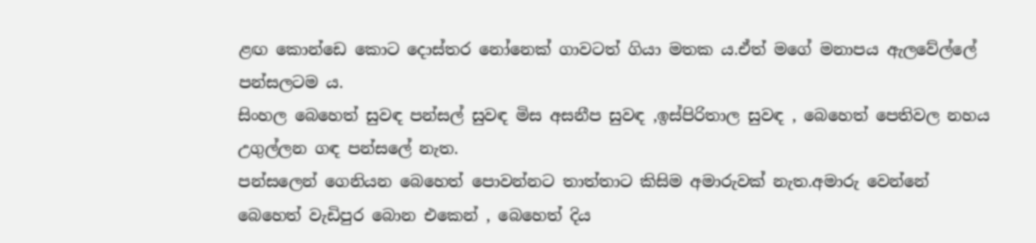ළඟ කොන්ඩෙ කොට දොස්‍තර නෝනෙක් ගාවටත් ගියා මතක ය.ඒත් මගේ මනාපය ඇලවේල්ලේ පන්සලටම ය.
සිංහල බෙහෙත් සුවඳ පන්සල් සුවඳ මිස අසනීප සුවඳ ,ඉස්පිරිතාල සුවඳ , බෙහෙත් පෙතිවල නහය උගුල්ලන ගඳ පන්සලේ නැත.
පන්සලෙන් ගෙනියන බෙහෙත් පොවන්නට තාත්තාට කිසිම අමාරුවක් නැත.අමාරු වෙන්නේ බෙහෙත් වැඩිපුර බොන එකෙන් , බෙහෙත් දිය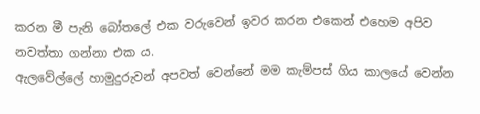කරන මී පැනි බෝතලේ එක වරුවෙන් ඉවර කරන එකෙන් එහෙම අපිව නවත්තා ගන්නා එක ය.
ඇලවේල්ලේ හාමුදුරුවන් අපවත් වෙන්නේ මම කැම්පස් ගිය කාලයේ වෙන්න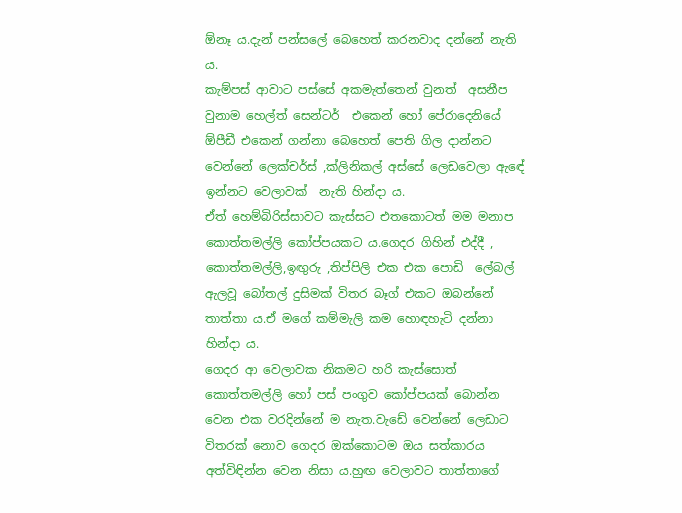ඕනෑ ය.දැන් පන්සලේ බෙහෙත් කරනවාද දන්නේ නැති ය.
කැම්පස් ආවාට පස්සේ අකමැත්තෙන් වුනත්  අසනීප වුනාම හෙල්ත් සෙන්ටර්  එකෙන් හෝ පේරාදෙනියේ ඕපීඩී එකෙන් ගන්නා බෙහෙත් පෙති ගිල දාන්නට වෙන්නේ ලෙක්චර්ස් ,ක්ලිනිකල් අස්සේ ලෙඩවෙලා ඇඳේ ඉන්නට වෙලාවක්  නැති හින්දා ය.
ඒත් හෙම්බිරිස්සාවට කැස්සට එතකොටත් මම මනාප කොත්තමල්ලි කෝප්පයකට ය.ගෙදර ගිහින් එද්දී , කොත්තමල්ලි,ඉඟුරු ,තිප්පිලි එක එක පොඩි  ලේබල් ඇලවූ බෝතල් දුසිමක් විතර බෑග් එකට ඔබන්නේ තාත්තා ය.ඒ මගේ කම්මැලි කම හොඳහැටි දන්නා හින්දා ය.
ගෙදර ආ වෙලාවක නිකමට හරි කැස්සොත් කොත්තමල්ලි හෝ පස් පංගුව කෝප්පයක් බොන්න වෙන එක වරදින්නේ ම නැත.වැඩේ වෙන්නේ ලෙඩාට විතරක් නොව ගෙදර ඔක්කොටම ඔය සත්කාරය අත්විඳින්න වෙන නිසා ය.හුඟ වෙලාවට තාත්තාගේ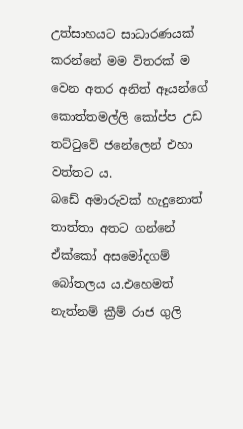උත්සාහයට සාධාරණයක් කරන්නේ මම විතරක් ම වෙන අතර අනිත් ඈයන්ගේ කොත්තමල්ලි කෝප්ප උඩ තට්ටුවේ ජනේලෙන් එහා වත්තට ය.
බඩේ අමාරුවක් හැදුනොත් තාත්තා අතට ගන්නේ ඒක්කෝ අසමෝදගම් බෝතලය ය.එහෙමත් නැත්නම් ක්‍රීම්‍ රාජ ගුලි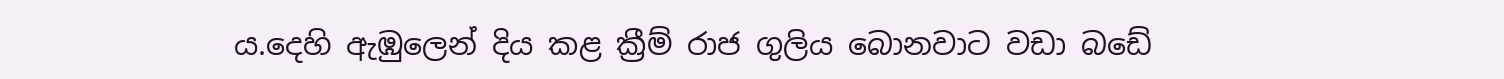ය.දෙහි ඇඹුලෙන් දිය කළ ක්‍රීම් රාජ ගුලිය බොනවාට වඩා බඩේ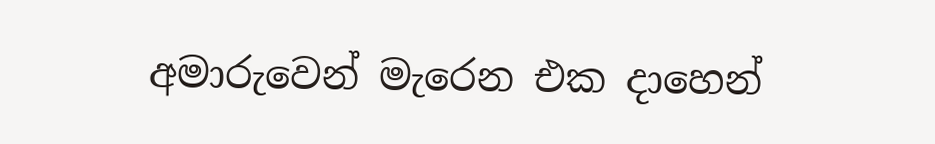අමාරුවෙන් මැරෙන එක දාහෙන්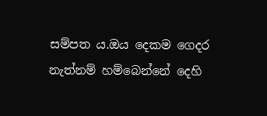සම්පත ය.ඔය දෙකම ගෙදර නැත්නම් හම්බෙන්නේ දෙහි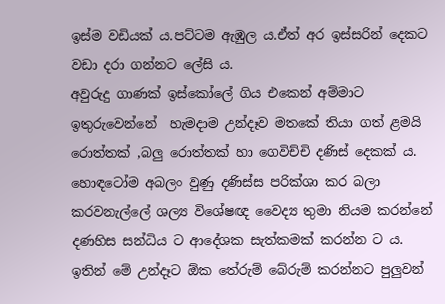ඉස්ම වඩියක් ය.පට්ටම ඇඹුල ය.ඒත් අර ඉස්සරින් දෙකට වඩා දරා ගන්නට ලේසි ය.
අවුරුදු ගාණක් ඉස්කෝලේ ගිය එකෙන් අම්මාට ඉතුරුවෙන්නේ  හැමදාම උන්දෑව මතකේ තියා ගත් ළමයි රොත්තක් ,බලු රොත්තක් හා ගෙවිච්චි දණිස් දෙකක් ය.
හොඳටෝම අබලං වුණු දණිස්ස පරික්ශා කර බලා කරවනැල්ලේ ශල්‍ය විශේෂඥ වෛද්‍ය තුමා නියම කරන්නේ දණහිස සන්ධිය ට ආදේශක සැත්කමක් කරන්න ට ය. ඉතින් මේ උන්දෑට ඕක තේරුම් බේරුම් කරන්නට පුලුවන්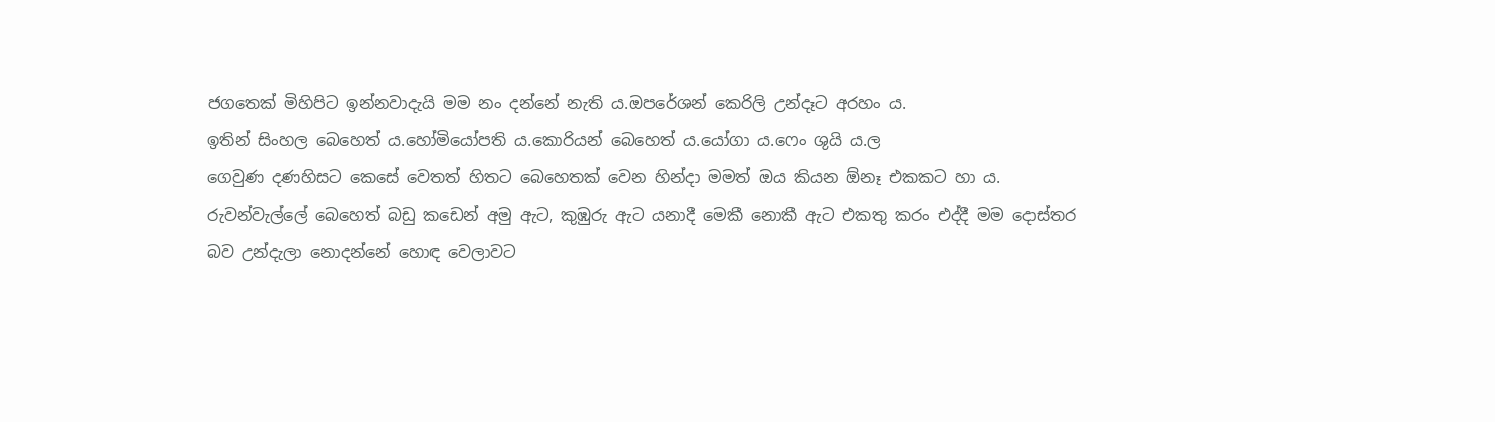ජගතෙක් මිහිපිට ඉන්නවාදැයි මම නං දන්නේ නැති ය.ඔපරේශන් කෙරිලි උන්දෑට අරහං ය.
ඉතින් සිංහල බෙහෙත් ය.හෝමියෝපති ය.කොරියන් බෙහෙත් ය.යෝගා ය.ෆෙං ශුයි ය.ල
ගෙවුණ දණහිසට කෙසේ වෙතත් හිතට බෙහෙතක් වෙන හින්දා මමත් ඔය කියන ඕනෑ එකකට හා ය.
රුවන්වැල්ලේ බෙහෙත් බඩු කඩෙන් අමු ඇට, කුඹුරු ඇට යනාදී මෙකී නොකී ඇට එකතු කරං එද්දී මම දොස්‍තර බව උන්දැලා නොදන්නේ හොඳ වෙලාවට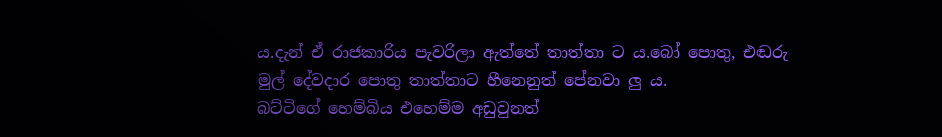ය.දැන් ඒ රාජකාරිය පැවරිලා ඇත්තේ තාත්තා ට ය.බෝ පොතු, එඬරු මුල් දේවදාර පොතු තාත්තාට හීනෙනුත් පේනවා ලු ය.
බට්ටිගේ හෙම්බිය එහෙම්ම අඩුවුනත්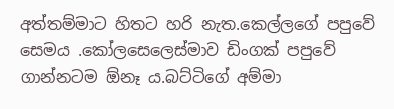අත්තම්මාට හිතට හරි නැත.කෙල්ලගේ පපුවේ සෙමය .කෝලසෙලෙස්මාව ඩිංගක් පපුවේ ගාන්නටම ඕනෑ ය.බට්ටිගේ අම්මා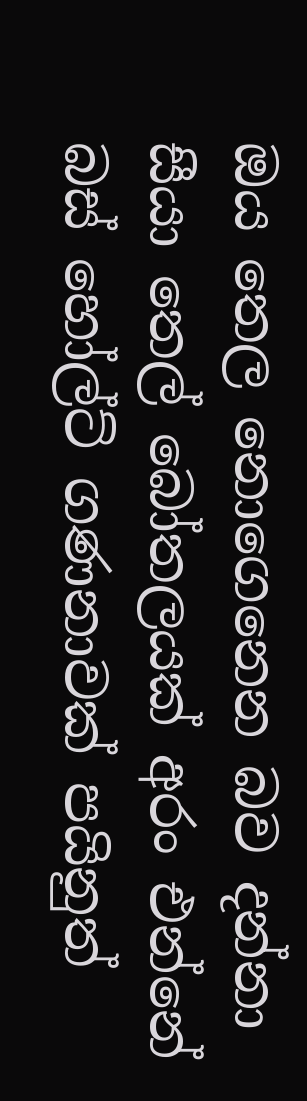ඔය තෙල නොගෙනෙන බව දන්නා සීයා තෙල් බෝතලයක් අරං එන්නේ බස් හෝල්ට් ගණනාවක් පයිනුත්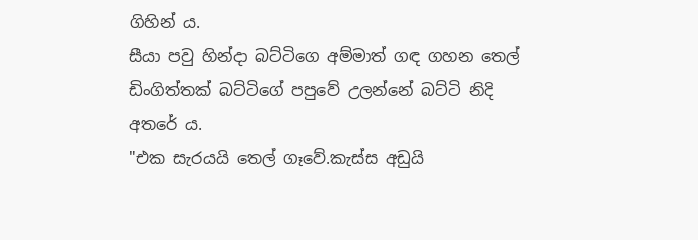ගිහින් ය.
සීයා පවු හින්දා බට්ටිගෙ අම්මාත් ගඳ ගහන තෙල් ඩිංගිත්තක් බට්ටිගේ පපුවේ උලන්නේ බට්ටි නිදි අතරේ ය.
"එක සැරයයි තෙල් ගෑවේ.කැස්ස අඩුයි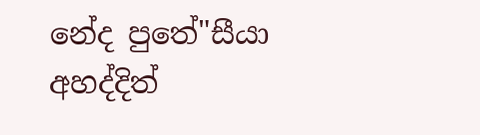නේද පුතේ"සීයා අහද්දිත්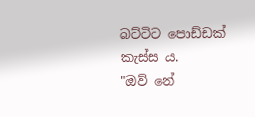බට්ටිට පොඩ්ඩක් කැස්ස ය.
"ඔව් නේ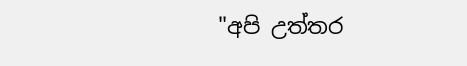"අපි උත්තර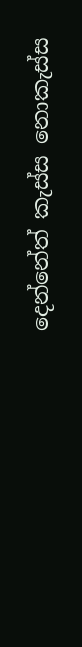දෙන්නේත් කැස්ස නොකැස්ස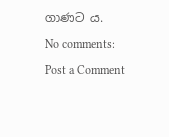ගාණට ය.

No comments:

Post a Comment